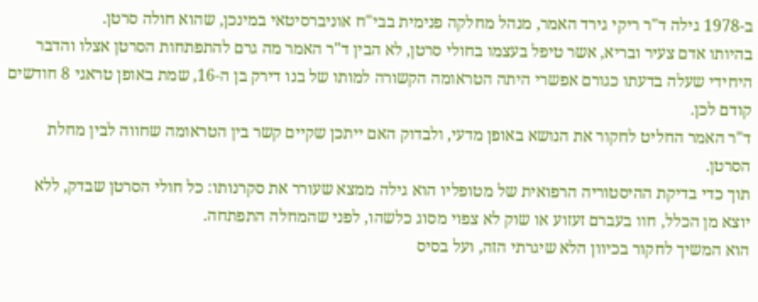ב-1978 גילה ד"ר ריקי גירד האמר, מנהל מחלקה פנימית בבי"ח אוניברסיטאי במינכן, שהוא חולה סרטן.
בהיותו אדם צעיר ובריא, אשר טיפל בעצמו בחולי סרטן, לא הבין ד"ר האמר מה גרם להתפתחות הסרטן אצלו והדבר היחידי שעלה בדעתו כגורם אפשרי היתה הטראומה הקשורה למותו של בנו דירק בן ה-16, שמת באופן טראגי 8 חודשים קודם לכן.
ד"ר האמר החליט לחקור את הנושא באופן מדעי, ולבדוק האם ייתכן שקיים קשר בין הטראומה שחווה לבין מחלת הסרטן.
תוך כדי בדיקת ההיסטוריה הרפואית של מטופליו הוא גילה ממצא שעורר את סקרנותו: כל חולי הסרטן שבדק, ללא יוצא מן הכלל, חוו בעברם זעזוע או שוק לא צפוי מסוג כלשהו, לפני שהמחלה התפתחה.
הוא המשיך לחקור בכיוון הלא שיגרתי הזה, ועל בסיס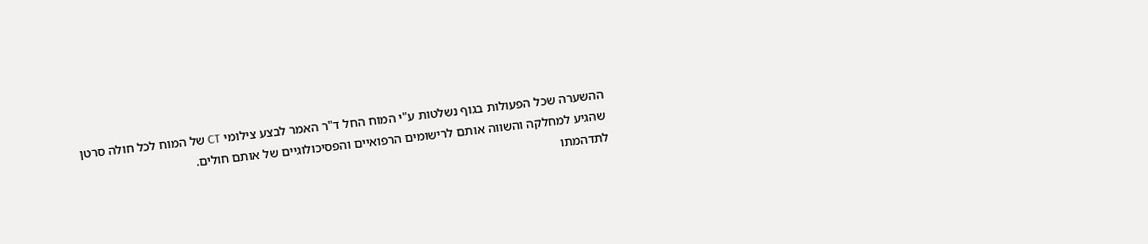ההשערה שכל הפעולות בגוף נשלטות ע"י המוח החל ד"ר האמר לבצע צילומי CT של המוח לכל חולה סרטן שהגיע למחלקה והשווה אותם לרישומים הרפואיים והפסיכולוגיים של אותם חולים.
לתדהמתו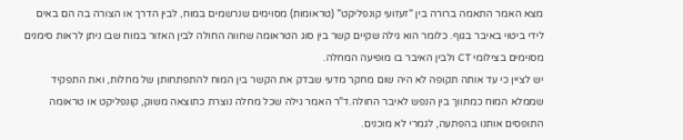מצא האמר התאמה ברורה בין "זעזועי קונפליקט" (טראומות) מסוימים שנרשמים במוח, לבין הדרך או הצורה בה הם באים לידי ביטוי באיבר בגוף. כלומר הוא גילה שקיים קשר בין סוג הטראומה שחווה החולה לבין האזור במוח שבו ניתן לראות סימנים מסוימים בצילומי CT ולבין האיבר בו מופיעה המחלה.
יש לציין כי עד אותה תקופה לא היה שום מחקר מדעי שבדק את הקשר בין המוח להתפתחותן של מחלות, ואת התפקיד שממלא המוח כמתווך בין הנפש לאיבר החולה.ד"ר האמר גילה שכל מחלה נוצרת כתוצאה משוק, קונפליקט או טראומה התופסים אותנו בהפתעה, לגמרי לא מוכנים.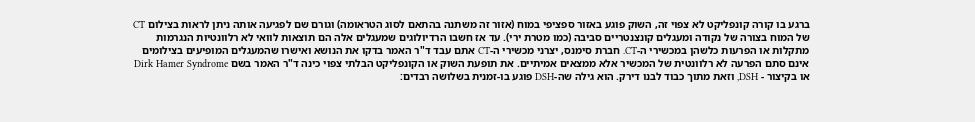ברגע בו קורה קונפליקט לא צפוי זה, השוק פוגע באזור ספציפי במוח (אזור זה משתנה בהתאם לסוג הטראומה) וגורם שם לפגיעה אותה ניתן לראות בצילום CT של המוח בצורה של נקודה ומעגלים קונצנטריים סביבה (כמו מטרת ירי). עד אז חשבו הרדיולוגים שמעגלים אלה הם תוצאות לוואי לא רלוונטיות הנגרמות מתקלות או הפרעות כלשהן במכשירי ה-CT. חברת סימנס, יצרני מכשירי ה-CT אתם עבד ד"ר האמר בדקו את הנושא ואישרו שהמעגלים המופיעים בצילומים אינם סתם הפרעה לא רלוונטית של המכשיר אלא ממצאים אמיתיים. את תופעת השוק או הקונפליקט הבלתי צפוי כינה ד"ר האמר בשם Dirk Hamer Syndrome או בקיצור - DSH, וזאת מתוך כבוד לבנו דירק. הוא גילה שה-DSH פוגע בו-זמנית בשלושה רבדים: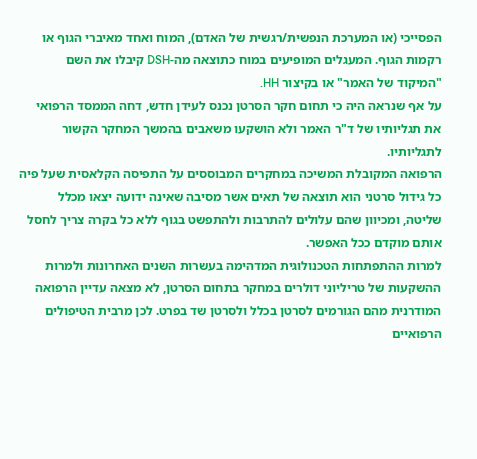הפסייכי (או המערכת הנפשית/רגשית של האדם), המוח ואחד מאיברי הגוף או רקמות הגוף. המעגלים המופיעים במוח כתוצאה מה-DSH קיבלו את השם "המיקוד של האמר" או בקיצור HH.
על אף שנראה היה כי תחום חקר הסרטן נכנס לעידן חדש, דחה הממסד הרפואי את תגליותיו של ד"ר האמר ולא הושקעו משאבים בהמשך המחקר הקשור לתגליותיו.
הרפואה המקובלת המשיכה במחקרים המבוססים על התפיסה הקלאסית שעל פיה כל גידול סרטני הוא תוצאה של תאים אשר מסיבה שאינה ידועה יצאו מכלל שליטה, ומכיוון שהם עלולים להתרבות ולהתפשט בגוף ללא כל בקרה צריך לחסל אותם מוקדם ככל האפשר.
למרות ההתפתחות הטכנולוגית המדהימה בעשרות השנים האחרונות ולמרות ההשקעות של טריליוני דולרים במחקר בתחום הסרטן, לא מצאה עדיין הרפואה המודרנית מהם הגורמים לסרטן בכלל ולסרטן שד בפרט. לכן מרבית הטיפולים הרפואיים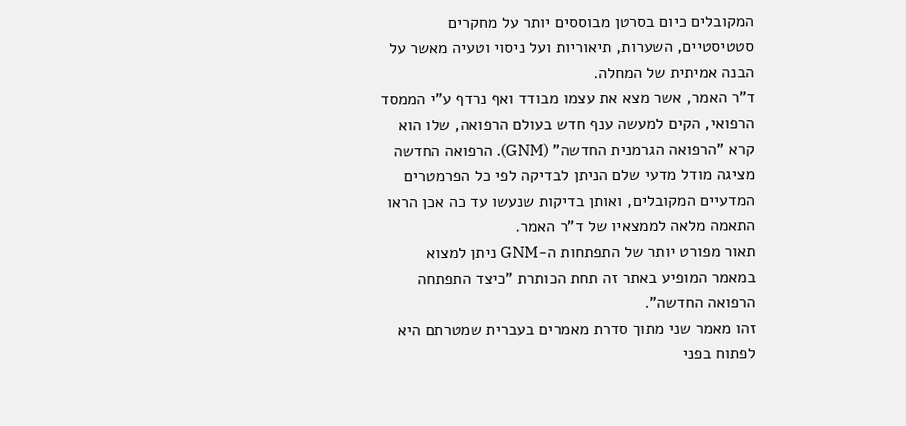המקובלים כיום בסרטן מבוססים יותר על מחקרים סטטיסטיים, השערות, תיאוריות ועל ניסוי וטעיה מאשר על הבנה אמיתית של המחלה.
ד"ר האמר, אשר מצא את עצמו מבודד ואף נרדף ע"י הממסד הרפואי, הקים למעשה ענף חדש בעולם הרפואה, שלו הוא קרא "הרפואה הגרמנית החדשה" (GNM). הרפואה החדשה מציגה מודל מדעי שלם הניתן לבדיקה לפי כל הפרמטרים המדעיים המקובלים, ואותן בדיקות שנעשו עד כה אכן הראו התאמה מלאה לממצאיו של ד"ר האמר.
תאור מפורט יותר של התפתחות ה-GNM ניתן למצוא במאמר המופיע באתר זה תחת הכותרת "כיצד התפתחה הרפואה החדשה".
זהו מאמר שני מתוך סדרת מאמרים בעברית שמטרתם היא לפתוח בפני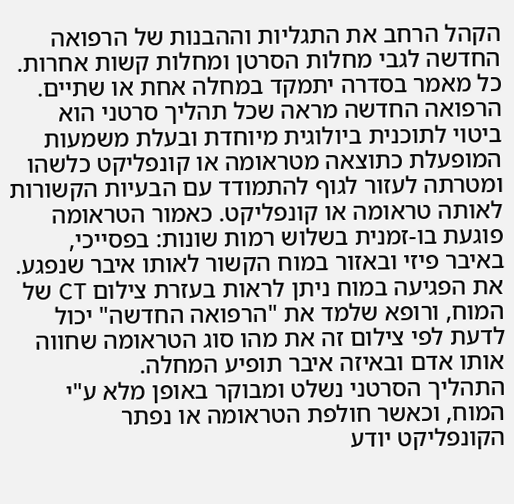הקהל הרחב את התגליות וההבנות של הרפואה החדשה לגבי מחלות הסרטן ומחלות קשות אחרות. כל מאמר בסדרה יתמקד במחלה אחת או שתיים.
הרפואה החדשה מראה שכל תהליך סרטני הוא ביטוי לתוכנית ביולוגית מיוחדת ובעלת משמעות המופעלת כתוצאה מטראומה או קונפליקט כלשהו ומטרתה לעזור לגוף להתמודד עם הבעיות הקשורות לאותה טראומה או קונפליקט. כאמור הטראומה פוגעת בו-זמנית בשלוש רמות שונות: בפסייכי, באיבר פיזי ובאזור במוח הקשור לאותו איבר שנפגע. את הפגיעה במוח ניתן לראות בעזרת צילום CT של המוח, ורופא שלמד את "הרפואה החדשה" יכול לדעת לפי צילום זה את מהו סוג הטראומה שחווה אותו אדם ובאיזה איבר תופיע המחלה.
התהליך הסרטני נשלט ומבוקר באופן מלא ע"י המוח, וכאשר חולפת הטראומה או נפתר הקונפליקט יודע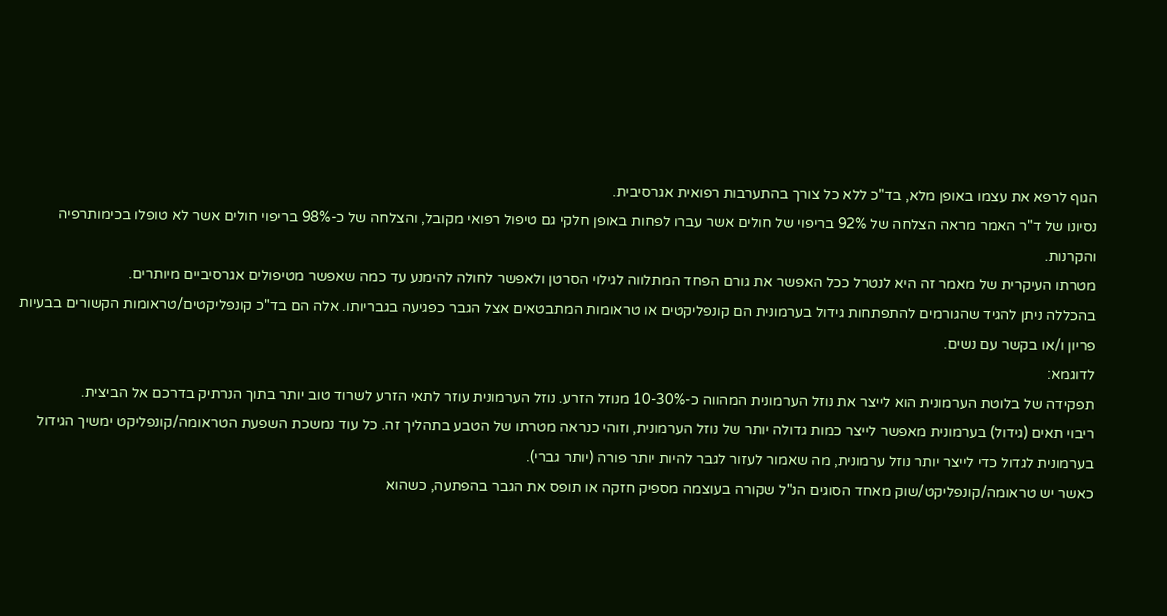הגוף לרפא את עצמו באופן מלא, בד"כ ללא כל צורך בהתערבות רפואית אגרסיבית.
נסיונו של ד"ר האמר מראה הצלחה של 92% בריפוי של חולים אשר עברו לפחות באופן חלקי גם טיפול רפואי מקובל, והצלחה של כ-98% בריפוי חולים אשר לא טופלו בכימותרפיה והקרנות.
מטרתו העיקרית של מאמר זה היא לנטרל ככל האפשר את גורם הפחד המתלווה לגילוי הסרטן ולאפשר לחולה להימנע עד כמה שאפשר מטיפולים אגרסיביים מיותרים.
בהכללה ניתן להגיד שהגורמים להתפתחות גידול בערמונית הם קונפליקטים או טראומות המתבטאים אצל הגבר כפגיעה בגבריותו. אלה הם בד"כ קונפליקטים/טראומות הקשורים בבעיות פריון ו/או בקשר עם נשים.
לדוגמא:
תפקידה של בלוטת הערמונית הוא לייצר את נוזל הערמונית המהווה כ-10-30% מנוזל הזרע. נוזל הערמונית עוזר לתאי הזרע לשרוד טוב יותר בתוך הנרתיק בדרכם אל הביצית.
ריבוי תאים (גידול) בערמונית מאפשר לייצר כמות גדולה יותר של נוזל הערמונית, וזוהי כנראה מטרתו של הטבע בתהליך זה. כל עוד נמשכת השפעת הטראומה/קונפליקט ימשיך הגידול בערמונית לגדול כדי לייצר יותר נוזל ערמונית, מה שאמור לעזור לגבר להיות יותר פורה (יותר גברי).
כאשר יש טראומה/קונפליקט/שוק מאחד הסוגים הנ"ל שקורה בעוצמה מספיק חזקה או תופס את הגבר בהפתעה, כשהוא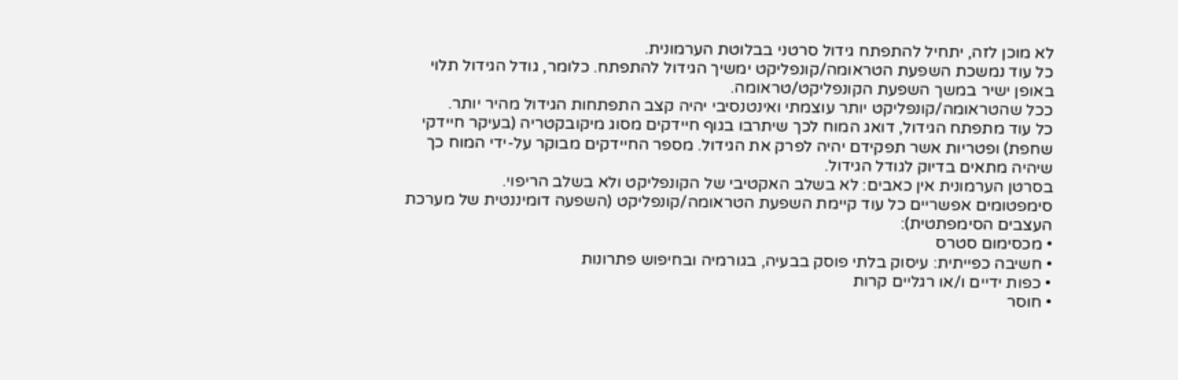לא מוכן לזה, יתחיל להתפתח גידול סרטני בבלוטת הערמונית.
כל עוד נמשכת השפעת הטראומה/קונפליקט ימשיך הגידול להתפתח. כלומר, גודל הגידול תלוי באופן ישיר במשך השפעת הקונפליקט/טראומה.
ככל שהטראומה/קונפליקט יותר עוצמתי ואינטנסיבי יהיה קצב התפתחות הגידול מהיר יותר.
כל עוד מתפתח הגידול, דואג המוח לכך שיתרבו בגוף חיידקים מסוג מיקובקטריה (בעיקר חיידקי שחפת) ופטריות אשר תפקידם יהיה לפרק את הגידול. מספר החיידקים מבוקר על-ידי המוח כך שיהיה מתאים בדיוק לגודל הגידול.
בסרטן הערמונית אין כאבים: לא בשלב האקטיבי של הקונפליקט ולא בשלב הריפוי.
סימפטומים אפשריים כל עוד קיימת השפעת הטראומה/קונפליקט (השפעה דומיננטית של מערכת העצבים הסימפתטית):
• מכסימום סטרס
• חשיבה כפייתית: עיסוק בלתי פוסק בבעיה, בגורמיה ובחיפוש פתרונות
• כפות ידיים ו/או רגליים קרות
• חוסר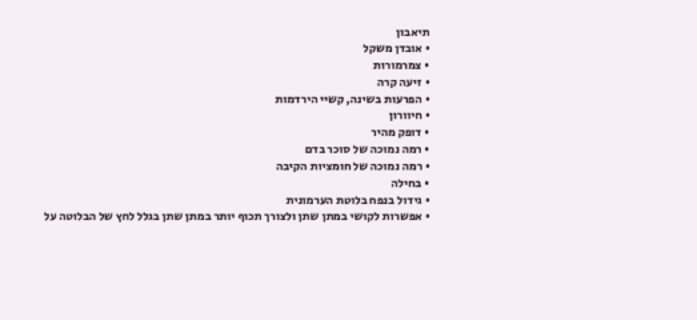תיאבון
• אובדן משקל
• צמרמורות
• זיעה קרה
• הפרעות בשינה, קשיי הירדמות
• חיוורון
• דופק מהיר
• רמה נמוכה של סוכר בדם
• רמה נמוכה של חומציות הקיבה
• בחילה
• גידול בנפח בלוטת הערמונית
• אפשרות לקושי במתן שתן ולצורך תכוף יותר במתן שתן בגלל לחץ של הבלוטה על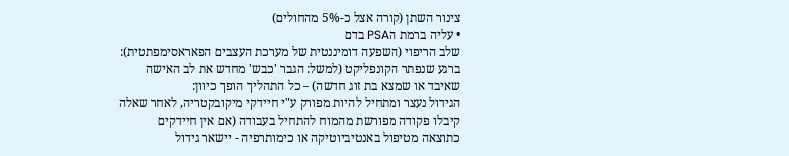צינור השתן (קורה אצל כ-5% מהחולים)
• עליה ברמת הPSA בדם
שלב הריפוי (השפעה דומיננטית של מערכת העצבים הפאראסימפתטית):
ברגע שנפתר הקונפליקט (למשל: הגבר 'כבש' מחדש את לב האישה שאיבד או שמצא בת זוג חדשה) – כל התהליך הופך כיוון:
הגידול נעצר ומתחיל להיות מפורק ע"י חיידקי מיקובקטריה, לאחר שאלה קיבלו פקודה מפורשת מהמוח להתחיל בעבודה (אם אין חיידקים כתוצאה מטיפול באנטיביוטיקה או כימותרפיה - יישאר גידול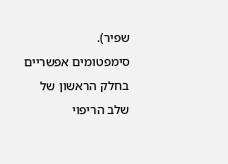שפיר).
סימפטומים אפשריים בחלק הראשון של שלב הריפוי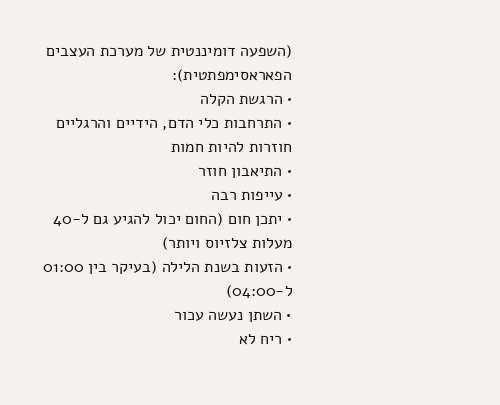(השפעה דומיננטית של מערכת העצבים הפאראסימפתטית):
• הרגשת הקלה
• התרחבות כלי הדם, הידיים והרגליים חוזרות להיות חמות
• התיאבון חוזר
• עייפות רבה
• יתכן חום (החום יכול להגיע גם ל-40 מעלות צלזיוס ויותר)
• הזעות בשנת הלילה (בעיקר בין 01:00 ל-04:00)
• השתן נעשה עכור
• ריח לא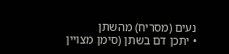נעים (מסריח) מהשתן
• יתכן דם בשתן (סימן מצויין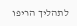לתהליך הריפו